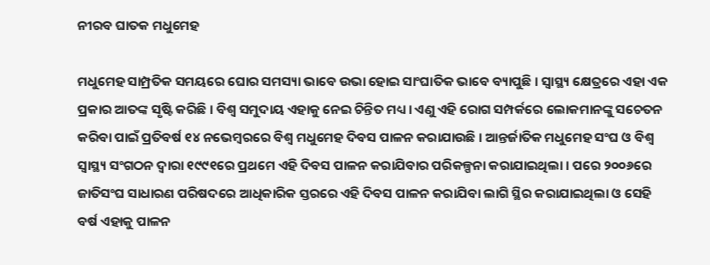ନୀରବ ଘାତକ ମଧୁମେହ

ମଧୁମେହ ସାମ୍ପ୍ରତିକ ସମୟରେ ଘୋର ସମସ୍ୟା ଭାବେ ଉଭା ହୋଇ ସାଂଘାତିକ ଭାବେ ବ୍ୟାପୁଛି। ସ୍ବାସ୍ଥ୍ୟ କ୍ଷେତ୍ରରେ ଏହା ଏକ ପ୍ରକାର ଆତଙ୍କ ସୃଷ୍ଟି କରିଛି। ବିଶ୍ୱ ସମୁଦାୟ ଏହାକୁ ନେଇ ଚିନ୍ତିତ ମଧ୍ୟ। ଏଣୁ ଏହି ରୋଗ ସମ୍ପର୍କରେ ଲୋକମାନଙ୍କୁ ସଚେତନ କରିବା ପାଇଁ ପ୍ରତିବର୍ଷ ୧୪ ନଭେମ୍ବରରେ ବିଶ୍ୱ ମଧୁମେହ ଦିବସ ପାଳନ କରାଯାଉଛି। ଆନ୍ତର୍ଜାତିକ ମଧୁମେହ ସଂଘ ଓ ବିଶ୍ୱ ସ୍ବାସ୍ଥ୍ୟ ସଂଗଠନ ଦ୍ୱାରା ୧୯୯୧ରେ ପ୍ରଥମେ ଏହି ଦିବସ ପାଳନ କରାଯିବାର ପରିକଳ୍ପନା କରାଯାଇଥିଲା। ପରେ ୨୦୦୬ରେ ଜାତିସଂଘ ସାଧାରଣ ପରିଷଦରେ ଆଧିକାରିକ ସ୍ତରରେ ଏହି ଦିବସ ପାଳନ କରାଯିବା ଲାଗି ସ୍ଥିର କରାଯାଇଥିଲା ଓ ସେହି ବର୍ଷ ଏହାକୁ ପାଳନ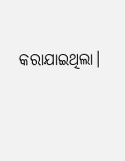କରାଯାଇଥିଲା।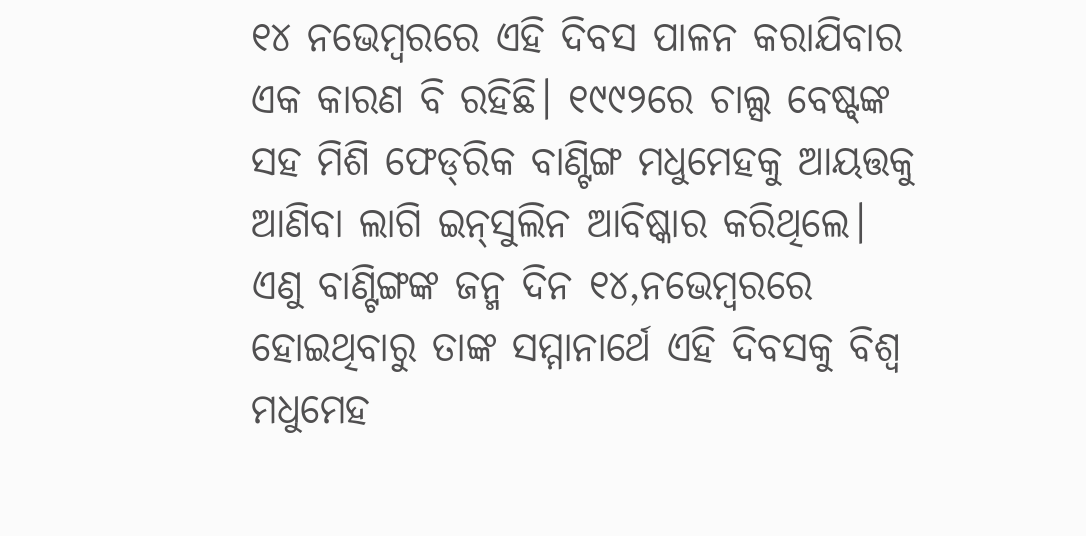୧୪ ନଭେମ୍ବରରେ ଏହି ଦିବସ ପାଳନ କରାଯିବାର ଏକ କାରଣ ବି ରହିଛି। ୧୯୯୨ରେ ଚାଲ୍ସ ବେଷ୍ଟ୍‌ଙ୍କ ସହ ମିଶି ଫେଡ୍‌ରିକ ବାଣ୍ଟିଙ୍ଗ ମଧୁମେହକୁ ଆୟତ୍ତକୁ ଆଣିବା ଲାଗି ଇନ୍‌ସୁଲିନ ଆବିଷ୍କାର କରିଥିଲେ। ଏଣୁ ବାଣ୍ଟିଙ୍ଗଙ୍କ ଜନ୍ମ ଦିନ ୧୪,ନଭେମ୍ବରରେ ହୋଇଥିବାରୁ ତାଙ୍କ ସମ୍ମାନାର୍ଥେ ଏହି ଦିବସକୁ ବିଶ୍ୱ ମଧୁମେହ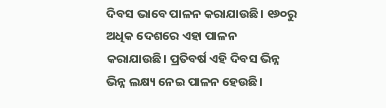ଦିବସ ଭାବେ ପାଳନ କରାଯାଉଛି। ୧୬୦ରୁ ଅଧିକ ଦେଶରେ ଏହା ପାଳନ କରାଯାଉଛି। ପ୍ରତିବର୍ଷ ଏହି ଦିବସ ଭିନ୍ନ ଭିନ୍ନ ଲକ୍ଷ୍ୟ ନେଇ ପାଳନ ହେଉଛି।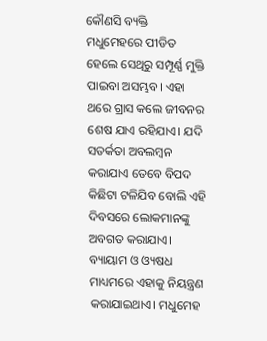କୌଣସି ବ୍ୟକ୍ତି ମଧୁମେହରେ ପୀଡିତ ହେଲେ ସେଥିରୁ ସମ୍ପୂର୍ଣ୍ଣ ମୁକ୍ତି ପାଇବା ଅସମ୍ଭବ। ଏହା ଥରେ ଗ୍ରାସ କଲେ ଜୀବନର ଶେଷ ଯାଏ ରହିଯାଏ। ଯଦି ସତର୍କତା ଅବଲମ୍ବନ କରାଯାଏ ତେବେ ବିପଦ କିଛିଟା ଟଳିଯିବ ବୋଲି ଏହି ଦିବସରେ ଲୋକମାନଙ୍କୁ ଅବଗତ କରାଯାଏ। ବ୍ୟାୟାମ ଓ ଓ୍ୟଷଧ ମାଧ୍ୟମରେ ଏହାକୁ ନିୟନ୍ତ୍ରଣ କରାଯାଇଥାଏ। ମଧୁମେହ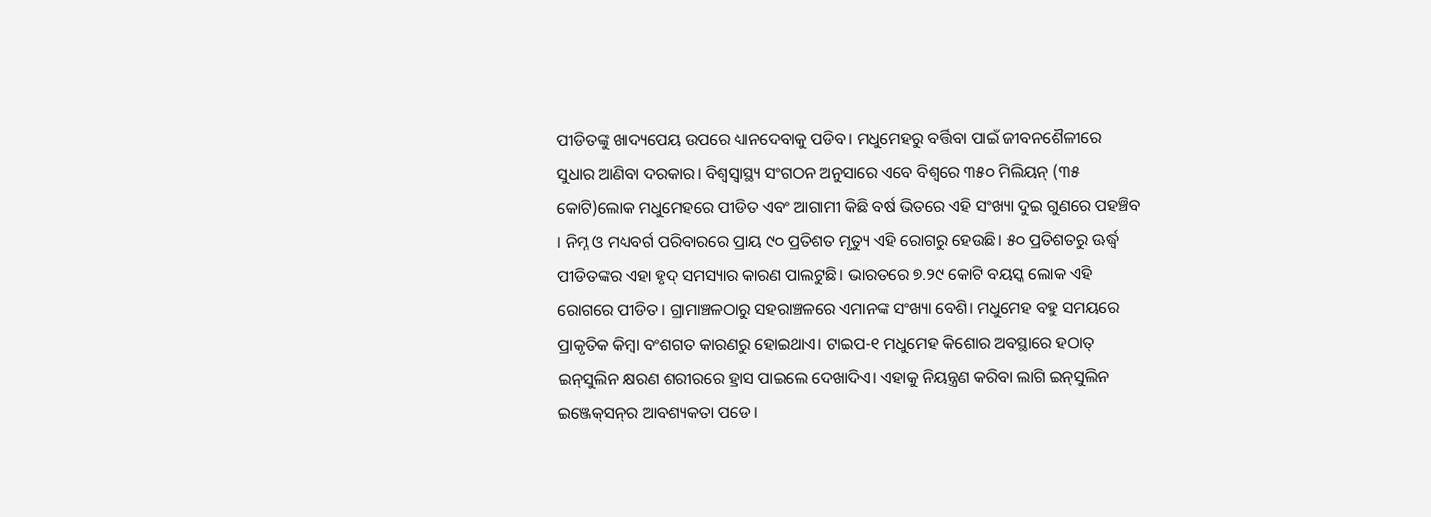ପୀଡିତଙ୍କୁ ଖାଦ୍ୟପେୟ ଉପରେ ଧ୍ୟାନଦେବାକୁ ପଡିବ। ମଧୁମେହରୁ ବର୍ତ୍ତିବା ପାଇଁ ଜୀବନଶୈଳୀରେ ସୁଧାର ଆଣିବା ଦରକାର। ବିଶ୍ୱସ୍ବାସ୍ଥ୍ୟ ସଂଗଠନ ଅନୁସାରେ ଏବେ ବିଶ୍ୱରେ ୩୫୦ ମିଲିୟନ୍‌ (୩୫ କୋଟି)ଲୋକ ମଧୁମେହରେ ପୀଡିତ ଏବଂ ଆଗାମୀ କିଛି ବର୍ଷ ଭିତରେ ଏହି ସଂଖ୍ୟା ଦୁଇ ଗୁଣରେ ପହଞ୍ଚିବ । ନିମ୍ନ ଓ ମଧ୍ୟବର୍ଗ ପରିବାରରେ ପ୍ରାୟ ୯୦ ପ୍ରତିଶତ ମୃତ୍ୟୁ ଏହି ରୋଗରୁ ହେଉଛି। ୫୦ ପ୍ରତିଶତରୁ ଊର୍ଦ୍ଧ୍ୱ ପୀଡିତଙ୍କର ଏହା ହୃଦ୍‌ ସମସ୍ୟାର କାରଣ ପାଲଟୁଛି। ଭାରତରେ ୭.୨୯ କୋଟି ବୟସ୍କ ଲୋକ ଏହି ରୋଗରେ ପୀଡିତ। ଗ୍ରାମାଞ୍ଚଳଠାରୁ ସହରାଞ୍ଚଳରେ ଏମାନଙ୍କ ସଂଖ୍ୟା ବେଶି। ମଧୁମେହ ବହୁ ସମୟରେ ପ୍ରାକୃତିକ କିମ୍ବା ବଂଶଗତ କାରଣରୁ ହୋଇଥାଏ। ଟାଇପ-୧ ମଧୁମେହ କିଶୋର ଅବସ୍ଥାରେ ହଠାତ୍‌ ଇନ୍‌ସୁଲିନ କ୍ଷରଣ ଶରୀରରେ ହ୍ରାସ ପାଇଲେ ଦେଖାଦିଏ। ଏହାକୁ ନିୟନ୍ତ୍ରଣ କରିବା ଲାଗି ଇନ୍‌ସୁଲିନ ଇଞ୍ଜେକ୍‌ସନ୍‌ର ଆବଶ୍ୟକତା ପଡେ।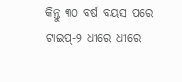କିନ୍ତୁ ୩୦ ବର୍ଷ ବୟସ ପରେ ଟାଇପ୍‌-୨ ଧୀରେ ଧୀରେ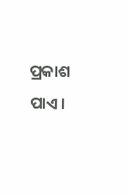ପ୍ରକାଶ ପାଏ।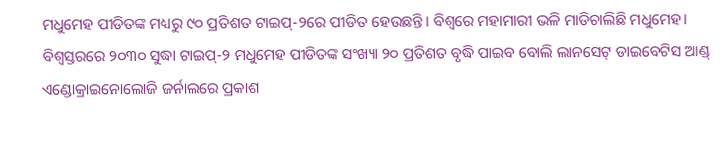ମଧୁମେହ ପୀଡିତଙ୍କ ମଧ୍ୟରୁ ୯୦ ପ୍ରତିଶତ ଟାଇପ୍‌-୨ରେ ପୀଡିତ ହେଉଛନ୍ତି। ବିଶ୍ୱରେ ମହାମାରୀ ଭଳି ମାଡିଚାଲିଛି ମଧୁମେହ। ବିଶ୍ୱସ୍ତରରେ ୨୦୩୦ ସୁଦ୍ଧା ଟାଇପ୍‌-୨ ମଧୁମେହ ପୀଡିତଙ୍କ ସଂଖ୍ୟା ୨୦ ପ୍ରତିଶତ ବୃଦ୍ଧି ପାଇବ ବୋଲି ଲାନସେଟ୍‌ ଡାଇବେଟିସ ଆଣ୍ଡ୍‌ ଏଣ୍ଡୋକ୍ରାଇନୋଲୋଜି ଜର୍ନାଲରେ ପ୍ରକାଶ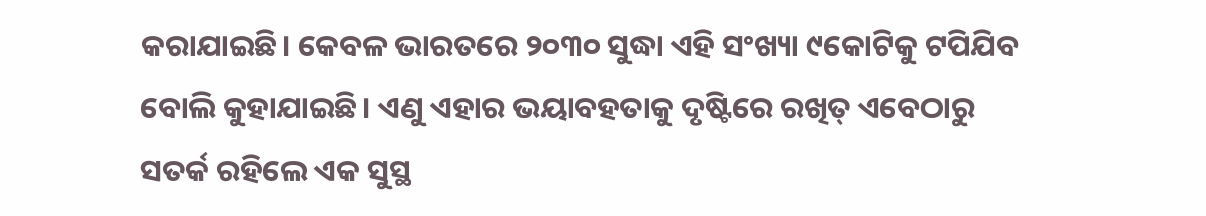କରାଯାଇଛି। କେବଳ ଭାରତରେ ୨୦୩୦ ସୁଦ୍ଧା ଏହି ସଂଖ୍ୟା ୯କୋଟିକୁ ଟପିଯିବ ବୋଲି କୁହାଯାଇଛି। ଏଣୁ ଏହାର ଭୟାବହତାକୁ ଦୃଷ୍ଟିରେ ରଖିତ୍ ଏବେଠାରୁ ସତର୍କ ରହିଲେ ଏକ ସୁସ୍ଥ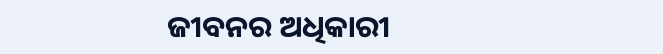ଜୀବନର ଅଧିକାରୀ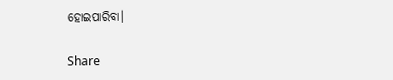ହୋଇପାରିବା।

Share